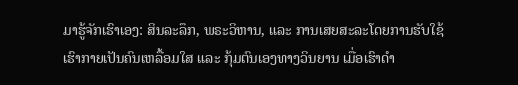ມາຮູ້ຈັກເຮົາເອງ: ສິນລະລຶກ, ພຣະວິຫານ, ແລະ ການເສຍສະລະໂດຍການຮັບໃຊ້
ເຮົາກາຍເປັນຄົນເຫລື້ອມໃສ ແລະ ກຸ້ມຕົນເອງທາງວິນຍານ ເມື່ອເຮົາດຳ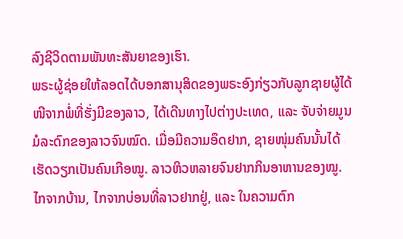ລົງຊີວິດຕາມພັນທະສັນຍາຂອງເຮົາ.
ພຣະຜູ້ຊ່ອຍໃຫ້ລອດໄດ້ບອກສານຸສິດຂອງພຣະອົງກ່ຽວກັບລູກຊາຍຜູ້ໄດ້ໜີຈາກພໍ່ທີ່ຮັ່ງມີຂອງລາວ, ໄດ້ເດີນທາງໄປຕ່າງປະເທດ, ແລະ ຈັບຈ່າຍມູນມໍລະດົກຂອງລາວຈົນໝົດ. ເມື່ອມີຄວາມອຶດຢາກ, ຊາຍໜຸ່ມຄົນນັ້ນໄດ້ເຮັດວຽກເປັນຄົນເກືອໝູ. ລາວຫິວຫລາຍຈົນຢາກກິນອາຫານຂອງໝູ.
ໄກຈາກບ້ານ, ໄກຈາກບ່ອນທີ່ລາວຢາກຢູ່, ແລະ ໃນຄວາມຕົກ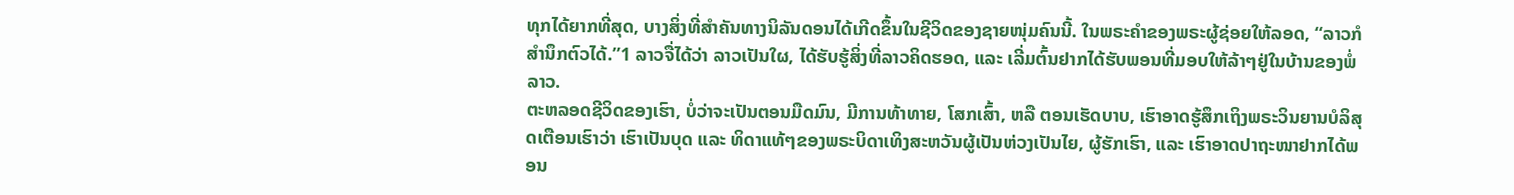ທຸກໄດ້ຍາກທີ່ສຸດ, ບາງສິ່ງທີ່ສຳຄັນທາງນິລັນດອນໄດ້ເກີດຂຶ້ນໃນຊີວິດຂອງຊາຍໜຸ່ມຄົນນີ້. ໃນພຣະຄຳຂອງພຣະຜູ້ຊ່ອຍໃຫ້ລອດ, “ລາວກໍສຳນຶກຕົວໄດ້.”1 ລາວຈື່ໄດ້ວ່າ ລາວເປັນໃຜ, ໄດ້ຮັບຮູ້ສິ່ງທີ່ລາວຄິດຮອດ, ແລະ ເລີ່ມຕົ້ນຢາກໄດ້ຮັບພອນທີ່ມອບໃຫ້ລ້າໆຢູ່ໃນບ້ານຂອງພໍ່ລາວ.
ຕະຫລອດຊີວິດຂອງເຮົາ, ບໍ່ວ່າຈະເປັນຕອນມືດມົນ, ມີການທ້າທາຍ, ໂສກເສົ້າ, ຫລື ຕອນເຮັດບາບ, ເຮົາອາດຮູ້ສຶກເຖິງພຣະວິນຍານບໍລິສຸດເຕືອນເຮົາວ່າ ເຮົາເປັນບຸດ ແລະ ທິດາແທ້ໆຂອງພຣະບິດາເທິງສະຫວັນຜູ້ເປັນຫ່ວງເປັນໄຍ, ຜູ້ຮັກເຮົາ, ແລະ ເຮົາອາດປາຖະໜາຢາກໄດ້ພອນ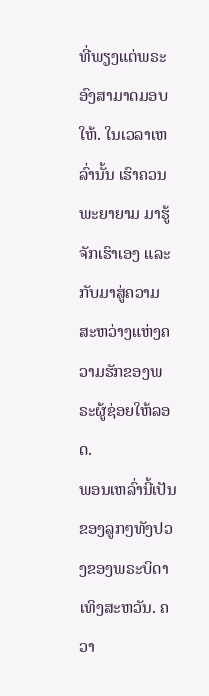ທີ່ພຽງແຕ່ພຣະອົງສາມາດມອບໃຫ້. ໃນເວລາເຫລົ່ານັ້ນ ເຮົາຄວນພະຍາຍາມ ມາຮູ້ຈັກເຮົາເອງ ແລະ ກັບມາສູ່ຄວາມສະຫວ່າງແຫ່ງຄວາມຮັກຂອງພຣະຜູ້ຊ່ອຍໃຫ້ລອດ.
ພອນເຫລົ່ານີ້ເປັນຂອງລູກໆທັງປວງຂອງພຣະບິດາເທິງສະຫວັນ. ຄວາ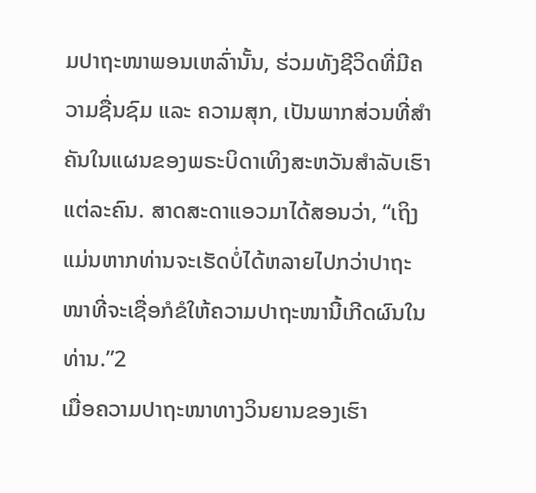ມປາຖະໜາພອນເຫລົ່ານັ້ນ, ຮ່ວມທັງຊີວິດທີ່ມີຄວາມຊື່ນຊົມ ແລະ ຄວາມສຸກ, ເປັນພາກສ່ວນທີ່ສຳຄັນໃນແຜນຂອງພຣະບິດາເທິງສະຫວັນສຳລັບເຮົາແຕ່ລະຄົນ. ສາດສະດາແອວມາໄດ້ສອນວ່າ, “ເຖິງແມ່ນຫາກທ່ານຈະເຮັດບໍ່ໄດ້ຫລາຍໄປກວ່າປາຖະໜາທີ່ຈະເຊື່ອກໍຂໍໃຫ້ຄວາມປາຖະໜານີ້ເກີດຜົນໃນທ່ານ.”2
ເມື່ອຄວາມປາຖະໜາທາງວິນຍານຂອງເຮົາ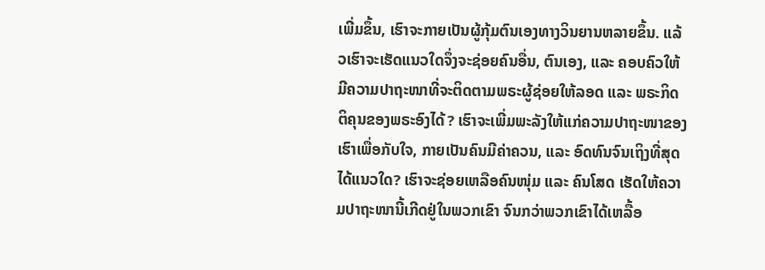ເພີ່ມຂຶ້ນ, ເຮົາຈະກາຍເປັນຜູ້ກຸ້ມຕົນເອງທາງວິນຍານຫລາຍຂຶ້ນ. ແລ້ວເຮົາຈະເຮັດແນວໃດຈຶ່ງຈະຊ່ອຍຄົນອື່ນ, ຕົນເອງ, ແລະ ຄອບຄົວໃຫ້ມີຄວາມປາຖະໜາທີ່ຈະຕິດຕາມພຣະຜູ້ຊ່ອຍໃຫ້ລອດ ແລະ ພຣະກິດຕິຄຸນຂອງພຣະອົງໄດ້? ເຮົາຈະເພີ່ມພະລັງໃຫ້ແກ່ຄວາມປາຖະໜາຂອງເຮົາເພື່ອກັບໃຈ, ກາຍເປັນຄົນມີຄ່າຄວນ, ແລະ ອົດທົນຈົນເຖິງທີ່ສຸດໄດ້ແນວໃດ? ເຮົາຈະຊ່ອຍເຫລືອຄົນໜຸ່ມ ແລະ ຄົນໂສດ ເຮັດໃຫ້ຄວາມປາຖະໜານີ້ເກີດຢູ່ໃນພວກເຂົາ ຈົນກວ່າພວກເຂົາໄດ້ເຫລື້ອ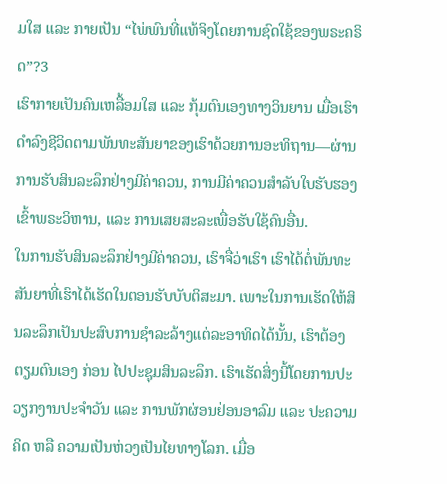ມໃສ ແລະ ກາຍເປັນ “ໄພ່ພົນທີ່ແທ້ຈິງໂດຍການຊົດໃຊ້ຂອງພຣະຄຣິດ”?3
ເຮົາກາຍເປັນຄົນເຫລື້ອມໃສ ແລະ ກຸ້ມຕົນເອງທາງວິນຍານ ເມື່ອເຮົາດຳລົງຊີວິດຕາມພັນທະສັນຍາຂອງເຮົາດ້ວຍການອະທິຖານ—ຜ່ານການຮັບສິນລະລຶກຢ່າງມີຄ່າຄວນ, ການມີຄ່າຄວນສຳລັບໃບຮັບຮອງເຂົ້າພຣະວິຫານ, ແລະ ການເສຍສະລະເພື່ອຮັບໃຊ້ຄົນອື່ນ.
ໃນການຮັບສິນລະລຶກຢ່າງມີຄ່າຄວນ, ເຮົາຈື່ວ່າເຮົາ ເຮົາໄດ້ຕໍ່ພັນທະສັນຍາທີ່ເຮົາໄດ້ເຮັດໃນຕອນຮັບບັບຕິສະມາ. ເພາະໃນການເຮັດໃຫ້ສິນລະລຶກເປັນປະສົບການຊຳລະລ້າງແຕ່ລະອາທິດໄດ້ນັ້ນ, ເຮົາຕ້ອງຕຽມຕົນເອງ ກ່ອນ ໄປປະຊຸມສິນລະລຶກ. ເຮົາເຮັດສິ່ງນີ້ໂດຍການປະວຽກງານປະຈຳວັນ ແລະ ການພັກຜ່ອນຢ່ອນອາລົມ ແລະ ປະຄວາມຄິດ ຫລື ຄວາມເປັນຫ່ວງເປັນໄຍທາງໂລກ. ເມື່ອ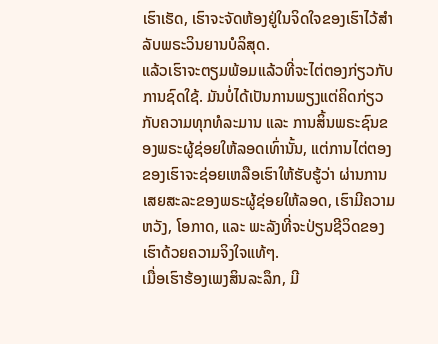ເຮົາເຮັດ, ເຮົາຈະຈັດຫ້ອງຢູ່ໃນຈິດໃຈຂອງເຮົາໄວ້ສຳລັບພຣະວິນຍານບໍລິສຸດ.
ແລ້ວເຮົາຈະຕຽມພ້ອມແລ້ວທີ່ຈະໄຕ່ຕອງກ່ຽວກັບການຊົດໃຊ້. ມັນບໍ່ໄດ້ເປັນການພຽງແຕ່ຄິດກ່ຽວກັບຄວາມທຸກທໍລະມານ ແລະ ການສິ້ນພຣະຊົນຂອງພຣະຜູ້ຊ່ອຍໃຫ້ລອດເທົ່ານັ້ນ, ແຕ່ການໄຕ່ຕອງຂອງເຮົາຈະຊ່ອຍເຫລືອເຮົາໃຫ້ຮັບຮູ້ວ່າ ຜ່ານການເສຍສະລະຂອງພຣະຜູ້ຊ່ອຍໃຫ້ລອດ, ເຮົາມີຄວາມຫວັງ, ໂອກາດ, ແລະ ພະລັງທີ່ຈະປ່ຽນຊີວິດຂອງເຮົາດ້ວຍຄວາມຈິງໃຈແທ້ໆ.
ເມື່ອເຮົາຮ້ອງເພງສິນລະລຶກ, ມີ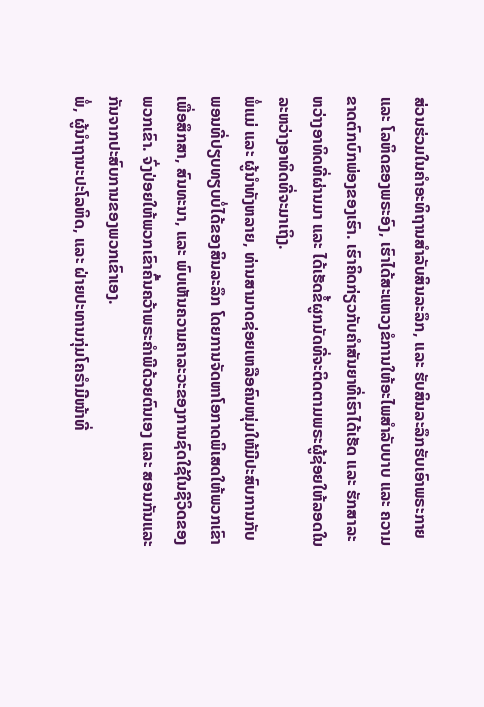ສ່ວນຮ່ວມໃນຄຳອະທິຖານສຳລັບສິນລະລຶກ, ແລະ ຮັບສິນລະລຶກຮັບເອົາພຣະກາຍ ແລະ ໂລຫິດຂອງພຣະອົງ, ເຮົາໄດ້ສະແຫວງຂໍການໃຫ້ອະໄພສຳລັບບາບ ແລະ ຄວາມຂາດຕົກບົກພ່ອງຂອງເຮົາ. ເຮົາຄິດກ່ຽວກັບຄຳສັນຍາທີ່ເຮົາໄດ້ເຮັດ ແລະ ຮັກສາລະຫວ່າງອາທິດທີ່ຜ່ານມາ ແລະ ໄດ້ເຮັດຂໍ້ຜູກມັດທີ່ຈະຕິດຕາມພຣະຜູ້ຊ່ອຍໃຫ້ລອດໃນລະຫວ່າງອາທິດທີ່ຈະມາເຖິງ.
ພໍ່ແມ່ ແລະ ຜູ້ນຳທັງຫລາຍ, ທ່ານສາມາດຊ່ອຍເຫລືອຄົນໜຸ່ມໃຫ້ມີປະສົບການກັບພອນທີ່ປຽບທຽບບໍ່ໄດ້ຂອງສິນລະລຶກ ໂດຍການຈັດຫາໂອກາດພິເສດໃຫ້ພວກເຂົາເພື່ອສຶກສາ, ສົນທະນາ, ແລະ ພົບເຫັນຄວາມຄາລະວະຂອງການຊົດໃຊ້ໃນຊີວິດຂອງພວກເຂົາ. ຈົ່ງປ່ອຍໃຫ້ພວກເຂົາຄົ້ນຄວ້າພຣະຄຳພີດ້ວຍຕົນເອງ ແລະ ສອນກັນແລະກັນຈາກປະສົບການຂອງພວກເຂົາເອງ.
ພໍ່, ຜູ້ນຳຖານະປະໂລຫິດ, ແລະ ຝ່າຍປະທານກຸ່ມໂຄຣຳມີໜ້າທີ່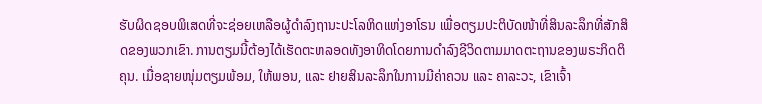ຮັບຜິດຊອບພິເສດທີ່ຈະຊ່ອຍເຫລືອຜູ້ດຳລົງຖານະປະໂລຫິດແຫ່ງອາໂຣນ ເພື່ອຕຽມປະຕິບັດໜ້າທີ່ສິນລະລຶກທີ່ສັກສິດຂອງພວກເຂົາ. ການຕຽມນີ້ຕ້ອງໄດ້ເຮັດຕະຫລອດທັງອາທິດໂດຍການດຳລົງຊີວິດຕາມມາດຕະຖານຂອງພຣະກິດຕິຄຸນ. ເມື່ອຊາຍໜຸ່ມຕຽມພ້ອມ, ໃຫ້ພອນ, ແລະ ຢາຍສິນລະລຶກໃນການມີຄ່າຄວນ ແລະ ຄາລະວະ, ເຂົາເຈົ້າ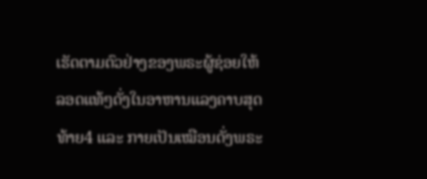ເຮັດຕາມຕົວຢ່າງຂອງພຣະຜູ້ຊ່ອຍໃຫ້ລອດແທ້ໆດັ່ງໃນອາຫານແລງຄາບສຸດທ້າຍ4 ແລະ ກາຍເປັນເໝືອນດັ່ງພຣະ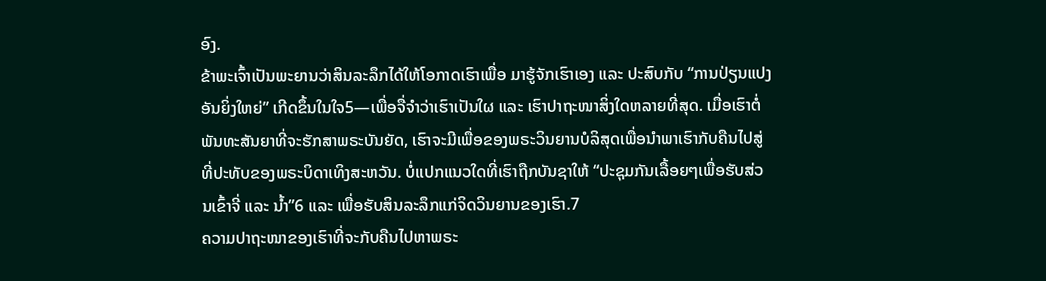ອົງ.
ຂ້າພະເຈົ້າເປັນພະຍານວ່າສິນລະລຶກໄດ້ໃຫ້ໂອກາດເຮົາເພື່ອ ມາຮູ້ຈັກເຮົາເອງ ແລະ ປະສົບກັບ “ການປ່ຽນແປງອັນຍິ່ງໃຫຍ່” ເກີດຂຶ້ນໃນໃຈ5—ເພື່ອຈື່ຈຳວ່າເຮົາເປັນໃຜ ແລະ ເຮົາປາຖະໜາສິ່ງໃດຫລາຍທີ່ສຸດ. ເມື່ອເຮົາຕໍ່ພັນທະສັນຍາທີ່ຈະຮັກສາພຣະບັນຍັດ, ເຮົາຈະມີເພື່ອຂອງພຣະວິນຍານບໍລິສຸດເພື່ອນຳພາເຮົາກັບຄືນໄປສູ່ທີ່ປະທັບຂອງພຣະບິດາເທິງສະຫວັນ. ບໍ່ແປກແນວໃດທີ່ເຮົາຖືກບັນຊາໃຫ້ “ປະຊຸມກັນເລື້ອຍໆເພື່ອຮັບສ່ວນເຂົ້າຈີ່ ແລະ ນ້ຳ”6 ແລະ ເພື່ອຮັບສິນລະລຶກແກ່ຈິດວິນຍານຂອງເຮົາ.7
ຄວາມປາຖະໜາຂອງເຮົາທີ່ຈະກັບຄືນໄປຫາພຣະ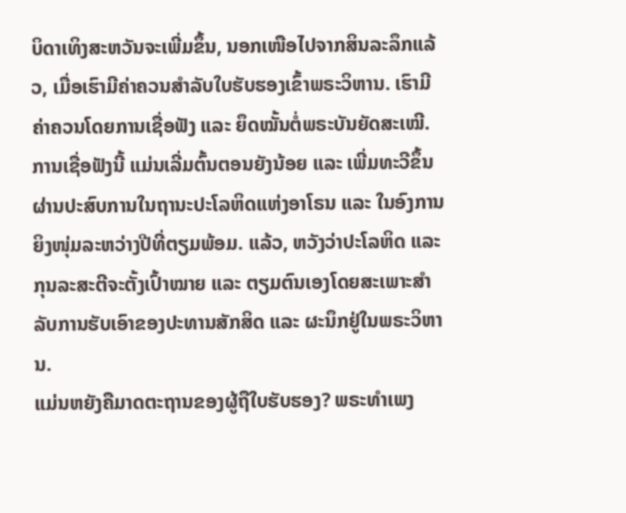ບິດາເທິງສະຫວັນຈະເພີ່ມຂຶ້ນ, ນອກເໜືອໄປຈາກສິນລະລຶກແລ້ວ, ເມື່ອເຮົາມີຄ່າຄວນສຳລັບໃບຮັບຮອງເຂົ້າພຣະວິຫານ. ເຮົາມີຄ່າຄວນໂດຍການເຊື່ອຟັງ ແລະ ຍຶດໝັ້ນຕໍ່ພຣະບັນຍັດສະເໝີ. ການເຊື່ອຟັງນີ້ ແມ່ນເລີ່ມຕົ້ນຕອນຍັງນ້ອຍ ແລະ ເພີ່ມທະວີຂຶ້ນຜ່ານປະສົບການໃນຖານະປະໂລຫິດແຫ່ງອາໂຣນ ແລະ ໃນອົງການຍິງໜຸ່ມລະຫວ່າງປີທີ່ຕຽມພ້ອມ. ແລ້ວ, ຫວັງວ່າປະໂລຫິດ ແລະ ກຸນລະສະຕີຈະຕັ້ງເປົ້າໝາຍ ແລະ ຕຽມຕົນເອງໂດຍສະເພາະສຳລັບການຮັບເອົາຂອງປະທານສັກສິດ ແລະ ຜະນຶກຢູ່ໃນພຣະວິຫານ.
ແມ່ນຫຍັງຄືມາດຕະຖານຂອງຜູ້ຖືໃບຮັບຮອງ? ພຣະທຳເພງ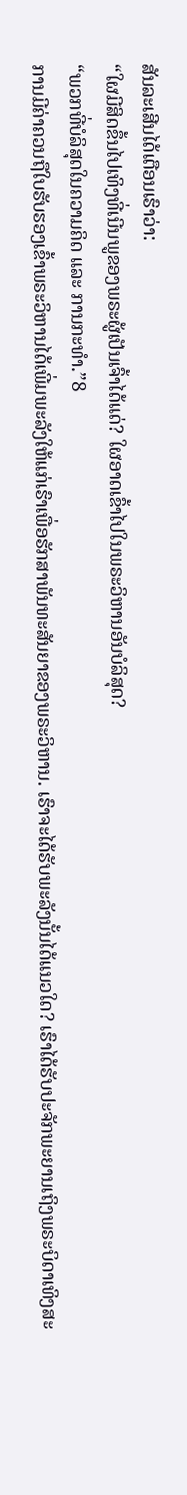ສັນລະເສີນໄດ້ເຕືອນເຮົາວ່າ:
“ໃຜມີສິດຂຶ້ນໄປເທິງທີ່ເນີນພູຂອງພຣະຜູ້ເປັນເຈົ້າໄດ້ແດ່? ໃຜອາດເຂົ້າໄປໃນພຣະວິຫານອັນບໍລິສຸດ?
“ພວກທີ່ບໍລິສຸດໃນຄວາມຄິດ ແລະ ການກະທຳ.”8
ການມີຄ່າຄວນຖືໃບຮັບຮອງເຂົ້າພຣະວິຫານໄດ້ເພີ່ມພະລັງໃຫ້ແກ່ເຮົາເພື່ອຮັກສາພັນທະສັນຍາຂອງພຣະວິຫານ. ເຮົາຈະໄດ້ຮັບພະລັງນັ້ນໄດ້ແນວໃດ? ເຮົາໄດ້ຮັບປະຈັກພະຍານເຖິງພຣະບິດາເທິງສະ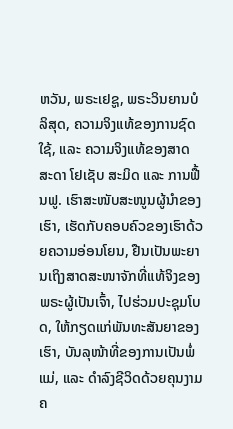ຫວັນ, ພຣະເຢຊູ, ພຣະວິນຍານບໍລິສຸດ, ຄວາມຈິງແທ້ຂອງການຊົດໃຊ້, ແລະ ຄວາມຈິງແທ້ຂອງສາດສະດາ ໂຢເຊັບ ສະມິດ ແລະ ການຟື້ນຟູ. ເຮົາສະໜັບສະໜູນຜູ້ນຳຂອງເຮົາ, ເຮັດກັບຄອບຄົວຂອງເຮົາດ້ວຍຄວາມອ່ອນໂຍນ, ຢືນເປັນພະຍານເຖິງສາດສະໜາຈັກທີ່ແທ້ຈິງຂອງພຣະຜູ້ເປັນເຈົ້າ, ໄປຮ່ວມປະຊຸມໂບດ, ໃຫ້ກຽດແກ່ພັນທະສັນຍາຂອງເຮົາ, ບັນລຸໜ້າທີ່ຂອງການເປັນພໍ່ແມ່, ແລະ ດຳລົງຊີວິດດ້ວຍຄຸນງາມຄ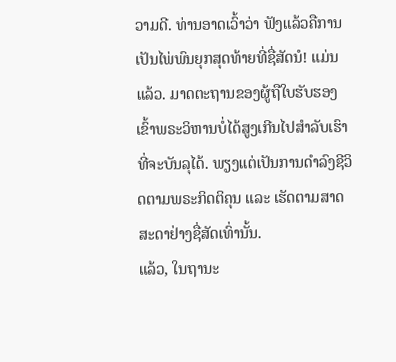ວາມດີ. ທ່ານອາດເວົ້າວ່າ ຟັງແລ້ວຄືການເປັນໄພ່ພົນຍຸກສຸດທ້າຍທີ່ຊື່ສັດນໍ! ແມ່ນແລ້ວ. ມາດຕະຖານຂອງຜູ້ຖືໃບຮັບຮອງເຂົ້າພຣະວິຫານບໍ່ໄດ້ສູງເກີນໄປສຳລັບເຮົາທີ່ຈະບັນລຸໄດ້. ພຽງແຕ່ເປັນການດຳລົງຊີວິດຕາມພຣະກິດຕິຄຸນ ແລະ ເຮັດຕາມສາດສະດາຢ່າງຊື່ສັດເທົ່ານັ້ນ.
ແລ້ວ, ໃນຖານະ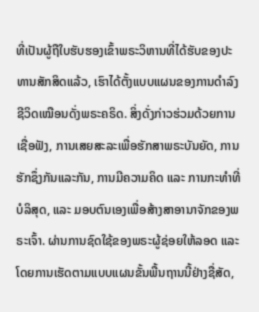ທີ່ເປັນຜູ້ຖືໃບຮັບຮອງເຂົ້າພຣະວິຫານທີ່ໄດ້ຮັບຂອງປະທານສັກສິດແລ້ວ, ເຮົາໄດ້ຕັ້ງແບບແຜນຂອງການດຳລົງຊີວິດເໝືອນດັ່ງພຣະຄຣິດ. ສິ່ງດັ່ງກ່າວຮ່ວມດ້ວຍການເຊື່ອຟັງ, ການເສຍສະລະເພື່ອຮັກສາພຣະບັນຍັດ, ການຮັກຊຶ່ງກັນແລະກັນ, ການມີຄວາມຄິດ ແລະ ການກະທຳທີ່ບໍລິສຸດ, ແລະ ມອບຕົນເອງເພື່ອສ້າງສາອານາຈັກຂອງພຣະເຈົ້າ. ຜ່ານການຊົດໃຊ້ຂອງພຣະຜູ້ຊ່ອຍໃຫ້ລອດ ແລະ ໂດຍການເຮັດຕາມແບບແຜນຂັ້ນພື້ນຖານນີ້ຢ່າງຊື່ສັດ,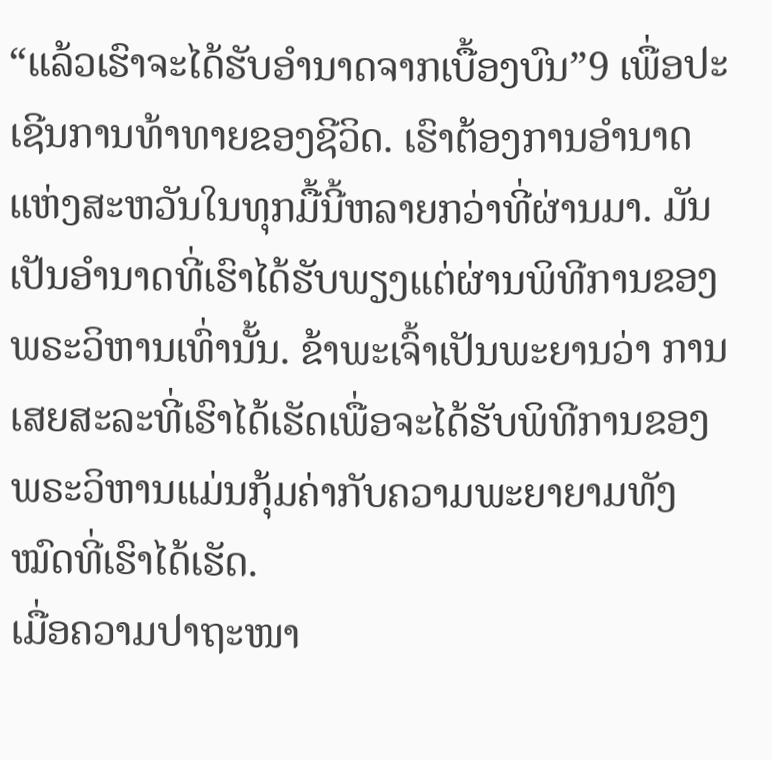“ແລ້ວເຮົາຈະໄດ້ຮັບອຳນາດຈາກເບື້ອງບົນ”9 ເພື່ອປະເຊີນການທ້າທາຍຂອງຊີວິດ. ເຮົາຕ້ອງການອຳນາດແຫ່ງສະຫວັນໃນທຸກມື້ນີ້ຫລາຍກວ່າທີ່ຜ່ານມາ. ມັນເປັນອຳນາດທີ່ເຮົາໄດ້ຮັບພຽງແຕ່ຜ່ານພິທີການຂອງພຣະວິຫານເທົ່ານັ້ນ. ຂ້າພະເຈົ້າເປັນພະຍານວ່າ ການເສຍສະລະທີ່ເຮົາໄດ້ເຮັດເພື່ອຈະໄດ້ຮັບພິທີການຂອງພຣະວິຫານແມ່ນກຸ້ມຄ່າກັບຄວາມພະຍາຍາມທັງໝົດທີ່ເຮົາໄດ້ເຮັດ.
ເມື່ອຄວາມປາຖະໜາ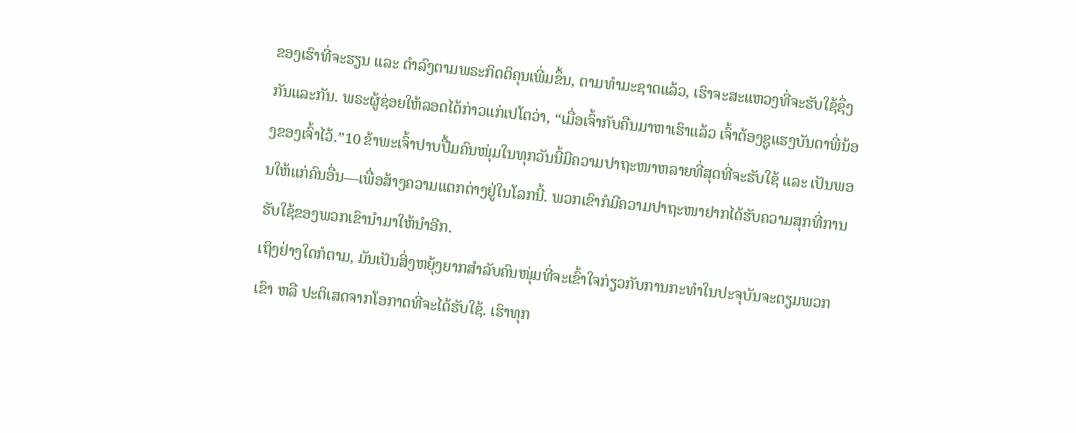ຂອງເຮົາທີ່ຈະຮຽນ ແລະ ດຳລົງຕາມພຣະກິດຕິຄຸນເພີ່ມຂຶ້ນ, ຕາມທຳມະຊາດແລ້ວ, ເຮົາຈະສະແຫວງທີ່ຈະຮັບໃຊ້ຊຶ່ງກັນແລະກັນ. ພຣະຜູ້ຊ່ອຍໃຫ້ລອດໄດ້ກ່າວແກ່ເປໂຕວ່າ, “ເມື່ອເຈົ້າກັບຄືນມາຫາເຮົາແລ້ວ ເຈົ້າຕ້ອງຊູແຮງບັນດາພີ່ນ້ອງຂອງເຈົ້າໄວ້.”10 ຂ້າພະເຈົ້າປາບປື້ມຄົນໜຸ່ມໃນທຸກວັນນີ້ມີຄວາມປາຖະໜາຫລາຍທີ່ສຸດທີ່ຈະຮັບໃຊ້ ແລະ ເປັນພອນໃຫ້ແກ່ຄົນອື່ນ—ເພື່ອສ້າງຄວາມແຕກຕ່າງຢູ່ໃນໂລກນີ້. ພວກເຂົາກໍມີຄວາມປາຖະໜາຢາກໄດ້ຮັບຄວາມສຸກທີ່ການຮັບໃຊ້ຂອງພວກເຂົານຳມາໃຫ້ນຳອີກ.
ເຖິງຢ່າງໃດກໍຕາມ, ມັນເປັນສິ່ງຫຍຸ້ງຍາກສຳລັບຄົນໜຸ່ມທີ່ຈະເຂົ້າໃຈກ່ຽວກັບການກະທຳໃນປະຈຸບັນຈະຕຽມພວກເຂົາ ຫລື ປະຕິເສດຈາກໂອກາດທີ່ຈະໄດ້ຮັບໃຊ້. ເຮົາທຸກ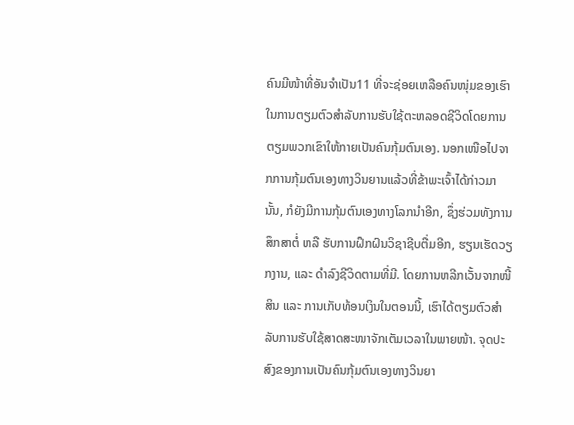ຄົນມີໜ້າທີ່ອັນຈຳເປັນ11 ທີ່ຈະຊ່ອຍເຫລືອຄົນໜຸ່ມຂອງເຮົາໃນການຕຽມຕົວສຳລັບການຮັບໃຊ້ຕະຫລອດຊີວິດໂດຍການຕຽມພວກເຂົາໃຫ້ກາຍເປັນຄົນກຸ້ມຕົນເອງ. ນອກເໜືອໄປຈາກການກຸ້ມຕົນເອງທາງວິນຍານແລ້ວທີ່ຂ້າພະເຈົ້າໄດ້ກ່າວມານັ້ນ, ກໍຍັງມີການກຸ້ມຕົນເອງທາງໂລກນຳອີກ, ຊຶ່ງຮ່ວມທັງການສຶກສາຕໍ່ ຫລື ຮັບການຝຶກຝົນວິຊາຊີບຕື່ມອີກ, ຮຽນເຮັດວຽກງານ, ແລະ ດຳລົງຊີວິດຕາມທີ່ມີ. ໂດຍການຫລີກເວັ້ນຈາກໜີ້ສິນ ແລະ ການເກັບທ້ອນເງິນໃນຕອນນີ້, ເຮົາໄດ້ຕຽມຕົວສຳລັບການຮັບໃຊ້ສາດສະໜາຈັກເຕັມເວລາໃນພາຍໜ້າ. ຈຸດປະສົງຂອງການເປັນຄົນກຸ້ມຕົນເອງທາງວິນຍາ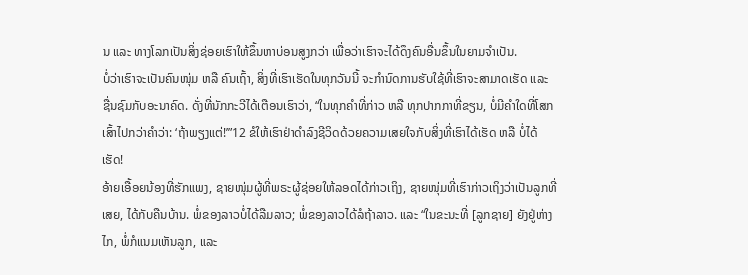ນ ແລະ ທາງໂລກເປັນສິ່ງຊ່ອຍເຮົາໃຫ້ຂຶ້ນຫາບ່ອນສູງກວ່າ ເພື່ອວ່າເຮົາຈະໄດ້ດຶງຄົນອື່ນຂຶ້ນໃນຍາມຈຳເປັນ.
ບໍ່ວ່າເຮົາຈະເປັນຄົນໜຸ່ມ ຫລື ຄົນເຖົ້າ, ສິ່ງທີ່ເຮົາເຮັດໃນທຸກວັນນີ້ ຈະກຳນົດການຮັບໃຊ້ທີ່ເຮົາຈະສາມາດເຮັດ ແລະ ຊື່ນຊົມກັບອະນາຄົດ. ດັ່ງທີ່ນັກກະວີໄດ້ເຕືອນເຮົາວ່າ, “ໃນທຸກຄຳທີ່ກ່າວ ຫລື ທຸກປາກກາທີ່ຂຽນ, ບໍ່ມີຄຳໃດທີ່ໂສກເສົ້າໄປກວ່າຄຳວ່າ: ‘ຖ້າພຽງແຕ່!’”12 ຂໍໃຫ້ເຮົາຢ່າດຳລົງຊີວິດດ້ວຍຄວາມເສຍໃຈກັບສິ່ງທີ່ເຮົາໄດ້ເຮັດ ຫລື ບໍ່ໄດ້ເຮັດ!
ອ້າຍເອື້ອຍນ້ອງທີ່ຮັກແພງ, ຊາຍໜຸ່ມຜູ້ທີ່ພຣະຜູ້ຊ່ອຍໃຫ້ລອດໄດ້ກ່າວເຖິງ, ຊາຍໜຸ່ມທີ່ເຮົາກ່າວເຖິງວ່າເປັນລູກທີ່ເສຍ, ໄດ້ກັບຄືນບ້ານ. ພໍ່ຂອງລາວບໍ່ໄດ້ລືມລາວ; ພໍ່ຂອງລາວໄດ້ລໍຖ້າລາວ. ແລະ “ໃນຂະນະທີ່ [ລູກຊາຍ] ຍັງຢູ່ຫ່າງໄກ, ພໍ່ກໍແນມເຫັນລູກ, ແລະ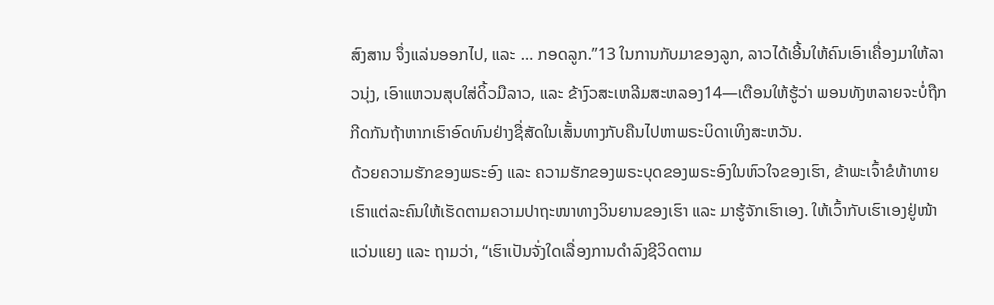ສົງສານ ຈຶ່ງແລ່ນອອກໄປ, ແລະ … ກອດລູກ.”13 ໃນການກັບມາຂອງລູກ, ລາວໄດ້ເອີ້ນໃຫ້ຄົນເອົາເຄື່ອງມາໃຫ້ລາວນຸ່ງ, ເອົາແຫວນສຸບໃສ່ດິ້ວມືລາວ, ແລະ ຂ້າງົວສະເຫລີມສະຫລອງ14—ເຕືອນໃຫ້ຮູ້ວ່າ ພອນທັງຫລາຍຈະບໍ່ຖືກກີດກັນຖ້າຫາກເຮົາອົດທົນຢ່າງຊື່ສັດໃນເສັ້ນທາງກັບຄືນໄປຫາພຣະບິດາເທິງສະຫວັນ.
ດ້ວຍຄວາມຮັກຂອງພຣະອົງ ແລະ ຄວາມຮັກຂອງພຣະບຸດຂອງພຣະອົງໃນຫົວໃຈຂອງເຮົາ, ຂ້າພະເຈົ້າຂໍທ້າທາຍເຮົາແຕ່ລະຄົນໃຫ້ເຮັດຕາມຄວາມປາຖະໜາທາງວິນຍານຂອງເຮົາ ແລະ ມາຮູ້ຈັກເຮົາເອງ. ໃຫ້ເວົ້າກັບເຮົາເອງຢູ່ໜ້າແວ່ນແຍງ ແລະ ຖາມວ່າ, “ເຮົາເປັນຈັ່ງໃດເລື່ອງການດຳລົງຊີວິດຕາມ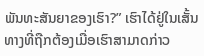ພັນທະສັນຍາຂອງເຮົາ?” ເຮົາໄດ້ຢູ່ໃນເສັ້ນທາງທີ່ຖືກຕ້ອງເມື່ອເຮົາສາມາດກ່າວ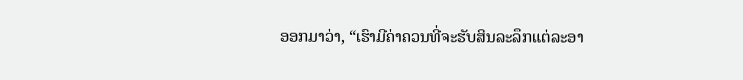ອອກມາວ່າ, “ເຮົາມີຄ່າຄວນທີ່ຈະຮັບສິນລະລຶກແຕ່ລະອາ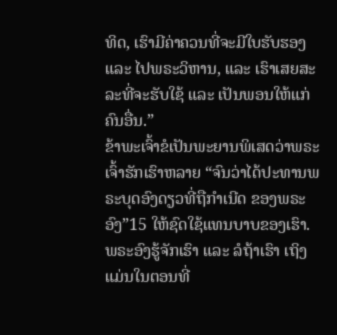ທິດ, ເຮົາມີຄ່າຄວນທີ່ຈະມີໃບຮັບຮອງ ແລະ ໄປພຣະວິຫານ, ແລະ ເຮົາເສຍສະລະທີ່ຈະຮັບໃຊ້ ແລະ ເປັນພອນໃຫ້ແກ່ຄົນອື່ນ.”
ຂ້າພະເຈົ້າຂໍເປັນພະຍານພິເສດວ່າພຣະເຈົ້າຮັກເຮົາຫລາຍ “ຈົນວ່າໄດ້ປະທານພຣະບຸດອົງດຽວທີ່ຖືກຳເນີດ ຂອງພຣະອົງ”15 ໃຫ້ຊົດໃຊ້ແທນບາບຂອງເຮົາ. ພຣະອົງຮູ້ຈັກເຮົາ ແລະ ລໍຖ້າເຮົາ ເຖິງແມ່ນໃນຕອນທີ່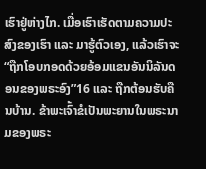ເຮົາຢູ່ຫ່າງໄກ. ເມື່ອເຮົາເຮັດຕາມຄວາມປະສົງຂອງເຮົາ ແລະ ມາຮູ້ຕົວເອງ, ແລ້ວເຮົາຈະ “ຖືກໂອບກອດດ້ວຍອ້ອມແຂນອັນນິລັນດອນຂອງພຣະອົງ”16 ແລະ ຖືກຕ້ອນຮັບຄືນບ້ານ. ຂ້າພະເຈົ້າຂໍເປັນພະຍານໃນພຣະນາມຂອງພຣະ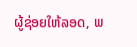ຜູ້ຊ່ອຍໃຫ້ລອດ, ພ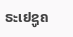ຣະເຢຊູຄ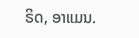ຣິດ, ອາແມນ.